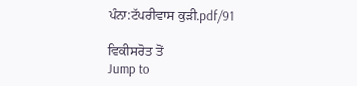ਪੰਨਾ:ਟੱਪਰੀਵਾਸ ਕੁੜੀ.pdf/91

ਵਿਕੀਸਰੋਤ ਤੋਂ
Jump to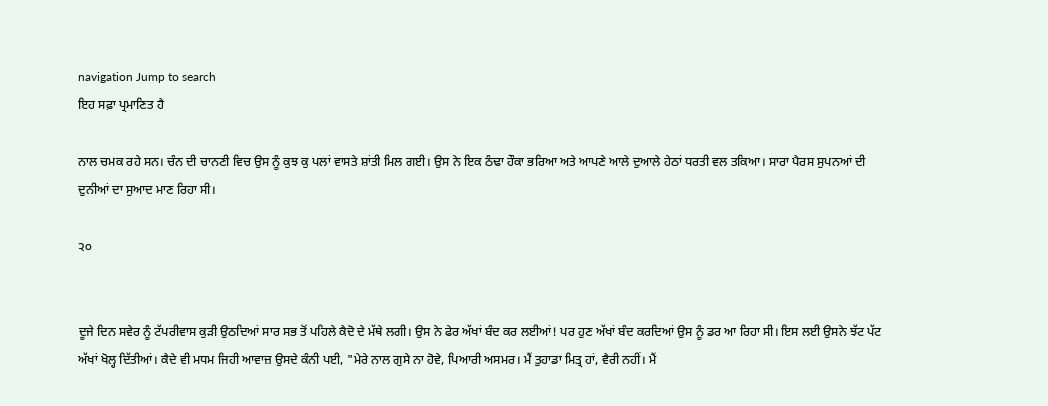navigation Jump to search
ਇਹ ਸਫ਼ਾ ਪ੍ਰਮਾਣਿਤ ਹੈ

ਨਾਲ ਚਮਕ ਰਹੇ ਸਨ। ਚੰਨ ਦੀ ਚਾਨਣੀ ਵਿਚ ਉਸ ਨੂੰ ਕੁਝ ਕੁ ਪਲਾਂ ਵਾਸਤੇ ਸ਼ਾਂਤੀ ਮਿਲ ਗਈ। ਉਸ ਨੇ ਇਕ ਠੰਢਾ ਹੌਕਾ ਭਰਿਆ ਅਤੇ ਆਪਣੇ ਆਲੇ ਦੁਆਲੇ ਹੇਠਾਂ ਧਰਤੀ ਵਲ ਤਕਿਆ। ਸਾਰਾ ਪੈਰਸ ਸੁਪਨਆਂ ਦੀ ਦੁਨੀਆਂ ਦਾ ਸੁਆਦ ਮਾਣ ਰਿਹਾ ਸੀ।

੨੦


ਦੂਜੇ ਦਿਨ ਸਵੇਰ ਨੂੰ ਟੱਪਰੀਵਾਸ ਕੁੜੀ ਉਠਦਿਆਂ ਸਾਰ ਸਭ ਤੋਂ ਪਹਿਲੇ ਕੈਦੋ ਦੇ ਮੱਥੇ ਲਗੀ। ਉਸ ਨੇ ਫੇਰ ਅੱਖਾਂ ਬੰਦ ਕਰ ਲਈਆਂ! ਪਰ ਹੁਣ ਅੱਖਾਂ ਬੰਦ ਕਰਦਿਆਂ ਉਸ ਨੂੰ ਡਰ ਆ ਰਿਹਾ ਸੀ। ਇਸ ਲਈ ਉਸਨੇ ਝੱਟ ਪੱਟ ਅੱਖਾਂ ਖੋਲ੍ਹ ਦਿੱਤੀਆਂ। ਕੈਦੇ ਵੀ ਮਧਮ ਜਿਹੀ ਆਵਾਜ਼ ਉਸਦੇ ਕੰਨੀ ਪਈ, "ਮੇਰੇ ਨਾਲ ਗੁਸੇ ਨਾ ਹੋਵੇ, ਪਿਆਰੀ ਅਸਮਰ। ਮੈਂ ਤੁਹਾਡਾ ਮਿਤ੍ਰ ਹਾਂ, ਵੈਰੀ ਨਹੀਂ। ਮੈਂ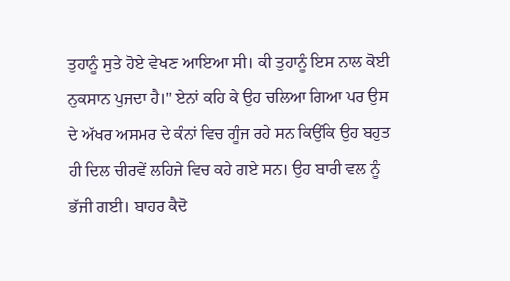ਤੁਹਾਨੂੰ ਸੁਤੇ ਹੋਏ ਵੇਖਣ ਆਇਆ ਸੀ। ਕੀ ਤੁਹਾਨੂੰ ਇਸ ਨਾਲ ਕੋਈ ਨੁਕਸਾਨ ਪੁਜਦਾ ਹੈ।" ਏਨਾਂ ਕਹਿ ਕੇ ਉਹ ਚਲਿਆ ਗਿਆ ਪਰ ਉਸ ਦੇ ਅੱਖਰ ਅਸਮਰ ਦੇ ਕੰਨਾਂ ਵਿਚ ਗੂੰਜ ਰਹੇ ਸਨ ਕਿਉਂਕਿ ਉਹ ਬਹੁਤ ਹੀ ਦਿਲ ਚੀਰਵੇਂ ਲਹਿਜੇ ਵਿਚ ਕਹੇ ਗਏ ਸਨ। ਉਹ ਬਾਰੀ ਵਲ ਨੂੰ ਭੱਜੀ ਗਈ। ਬਾਹਰ ਕੈਦੋ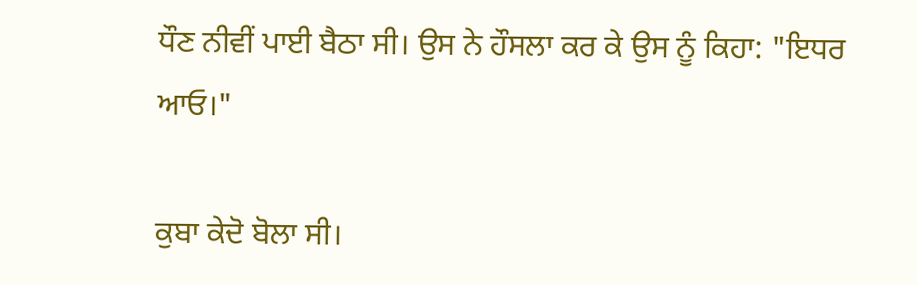ਧੌਣ ਨੀਵੀਂ ਪਾਈ ਬੈਠਾ ਸੀ। ਉਸ ਨੇ ਹੌਸਲਾ ਕਰ ਕੇ ਉਸ ਨੂੰ ਕਿਹਾ: "ਇਧਰ ਆਓ।"

ਕੁਬਾ ਕੇਦੋ ਬੋਲਾ ਸੀ।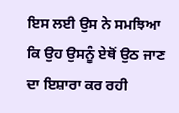ਇਸ ਲਈ ਉਸ ਨੇ ਸਮਝਿਆ ਕਿ ਉਹ ਉਸਨੂੰ ਏਥੋਂ ਉਠ ਜਾਣ ਦਾ ਇਸ਼ਾਰਾ ਕਰ ਰਹੀ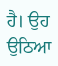ਹੈ। ਉਹ ਉਠਿਆ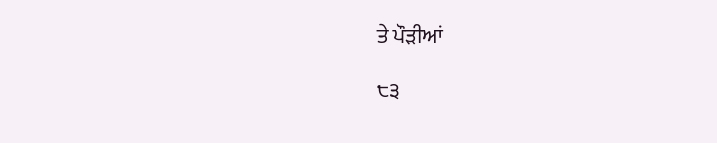ਤੇ ਪੌੜੀਆਂ

੮੩